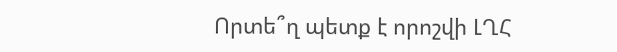Որտե՞ղ պետք է որոշվի ԼՂՀ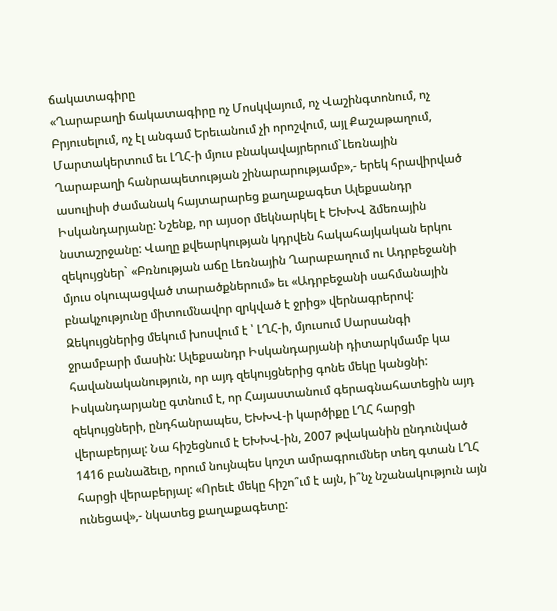ճակատագիրը
«Ղարաբաղի ճակատագիրը ոչ Մոսկվայում, ոչ Վաշինգտոնում, ոչ Բրյուսելում, ոչ էլ անգամ Երեւանում չի որոշվում, այլ Քաշաթաղում, Մարտակերտում եւ ԼՂՀ-ի մյուս բնակավայրերում`Լեռնային Ղարաբաղի հանրապետության շինարարությամբ»,- երեկ հրավիրված ասուլիսի ժամանակ հայտարարեց քաղաքագետ Ալեքսանդր Իսկանդարյանը: Նշենք, որ այսօր մեկնարկել է ԵԽԽՎ ձմեռային նստաշրջանը: Վաղը քվեարկության կդրվեն հակահայկական երկու զեկույցներ` «Բռնության աճը Լեռնային Ղարաբաղում ու Ադրբեջանի մյուս օկուպացված տարածքներում» եւ «Ադրբեջանի սահմանային բնակչությունը միտումնավոր զրկված է ջրից» վերնագրերով: Զեկույցներից մեկում խոսվում է ՝ ԼՂՀ-ի, մյուսում Սարսանգի ջրամբարի մասին: Ալեքսանդր Իսկանդարյանի դիտարկմամբ կա հավանականություն, որ այդ զեկույցներից գոնե մեկը կանցնի: Իսկանդարյանը գտնում է, որ Հայաստանում գերագնահատեցին այդ զեկույցների, ընդհանրապես, ԵԽԽՎ-ի կարծիքը ԼՂՀ հարցի վերաբերյալ: Նա հիշեցնում է ԵԽԽՎ-ին, 2007 թվականին ընդունված 1416 բանաձեւը, որում նույնպես կոշտ ամրագրումներ տեղ գտան ԼՂՀ հարցի վերաբերյալ: «Որեւէ մեկը հիշո՞ւմ է այն, ի՞նչ նշանակություն այն ունեցավ»,- նկատեց քաղաքագետը: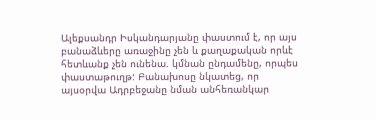Ալեքսանդր Իսկանդարյանը փաստում է, որ այս բանաձևերը առաջինը չեն և քաղաքական որևէ հետևանք չեն ունենա. կմնան ընդամենը, որպես փաստաթուղթ: Բանախոսը նկատեց, որ այսօրվա Ադրբեջանը նման անհեռանկար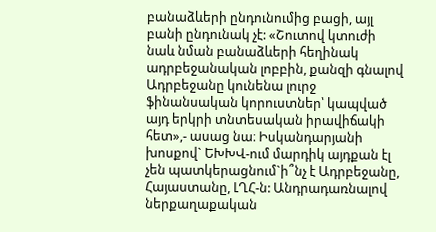բանաձևերի ընդունումից բացի, այլ բանի ընդունակ չէ: «Շուտով կտուժի նաև նման բանաձևերի հեղինակ ադրբեջանական լոբբին, քանզի գնալով Ադրբեջանը կունենա լուրջ ֆինանսական կորուստներ՝ կապված այդ երկրի տնտեսական իրավիճակի հետ»,- ասաց նա։ Իսկանդարյանի խոսքով` ԵԽԽՎ-ում մարդիկ այդքան էլ չեն պատկերացնում`ի՞նչ է Ադրբեջանը, Հայաստանը, ԼՂՀ-ն: Անդրադառնալով ներքաղաքական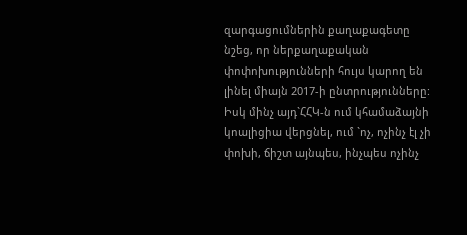զարգացումներին քաղաքագետը նշեց, որ ներքաղաքական փոփոխությունների հույս կարող են լինել միայն 2017-ի ընտրությունները: Իսկ մինչ այդ`ՀՀԿ-ն ում կհամաձայնի կոալիցիա վերցնել, ում `ոչ, ոչինչ էլ չի փոխի, ճիշտ այնպես, ինչպես ոչինչ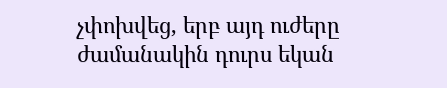չփոխվեց, երբ այդ ուժերը ժամանակին դուրս եկան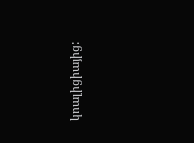կոալիցիայից: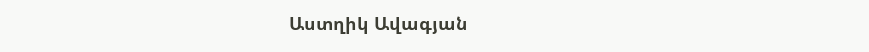Աստղիկ Ավագյան